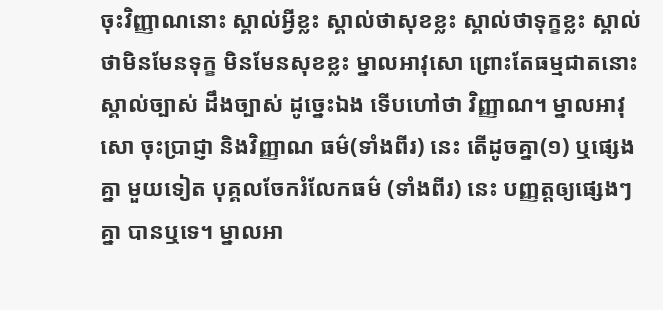ចុះវិញ្ញាណនោះ ស្គាល់អ្វីខ្លះ ស្គាល់ថាសុខខ្លះ ស្គាល់ថាទុក្ខខ្លះ ស្គាល់ថាមិនមែនទុក្ខ មិនមែនសុខខ្លះ ម្នាលអាវុសោ ព្រោះតែធម្មជាតនោះ ស្គាល់ច្បាស់ ដឹងច្បាស់ ដូច្នេះឯង ទើបហៅថា វិញ្ញាណ។ ម្នាលអាវុសោ ចុះប្រាជ្ញា និងវិញ្ញាណ ធម៌(ទាំងពីរ) នេះ តើដូចគ្នា(១) ឬផ្សេងគ្នា មួយទៀត បុគ្គលចែករំលែកធម៌ (ទាំងពីរ) នេះ បញ្ញត្តឲ្យផ្សេងៗគ្នា បានឬទេ។ ម្នាលអា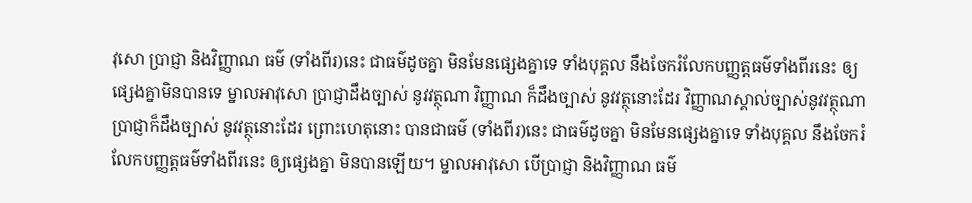វុសោ ប្រាជ្ញា និងវិញ្ញាណ ធម៌ (ទាំងពីរ)នេះ ជាធម៌ដូចគ្នា មិនមែនផ្សេងគ្នាទេ ទាំងបុគ្គល នឹងចែករំលែកបញ្ញត្តធម៌ទាំងពីរនេះ ឲ្យផ្សេងគ្នាមិនបានទេ ម្នាលអាវុសោ ប្រាជ្ញាដឹងច្បាស់ នូវវត្ថុណា វិញ្ញាណ ក៏ដឹងច្បាស់ នូវវត្ថុនោះដែរ វិញ្ញាណស្គាល់ច្បាស់នូវវត្ថុណា ប្រាជ្ញាក៏ដឹងច្បាស់ នូវវត្ថុនោះដែរ ព្រោះហេតុនោះ បានជាធម៌ (ទាំងពីរ)នេះ ជាធម៌ដូចគ្នា មិនមែនផ្សេងគ្នាទេ ទាំងបុគ្គល នឹងចែករំលែកបញ្ញត្តធម៌ទាំងពីរនេះ ឲ្យផ្សេងគ្នា មិនបានឡើយ។ ម្នាលអាវុសោ បើប្រាជ្ញា និងវិញ្ញាណ ធម៌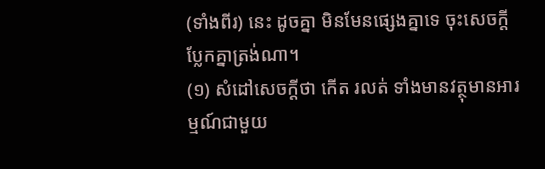(ទាំងពីរ) នេះ ដូចគ្នា មិនមែនផ្សេងគ្នាទេ ចុះសេចក្តីប្លែកគ្នាត្រង់ណា។
(១) សំដៅសេចក្តីថា កើត រលត់ ទាំងមានវត្ថុមានអារម្មណ៍ជាមួយ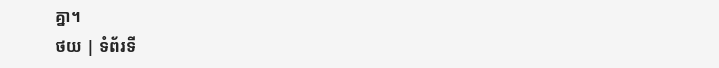គ្នា។
ថយ | ទំព័រទី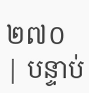២៧០ | បន្ទាប់